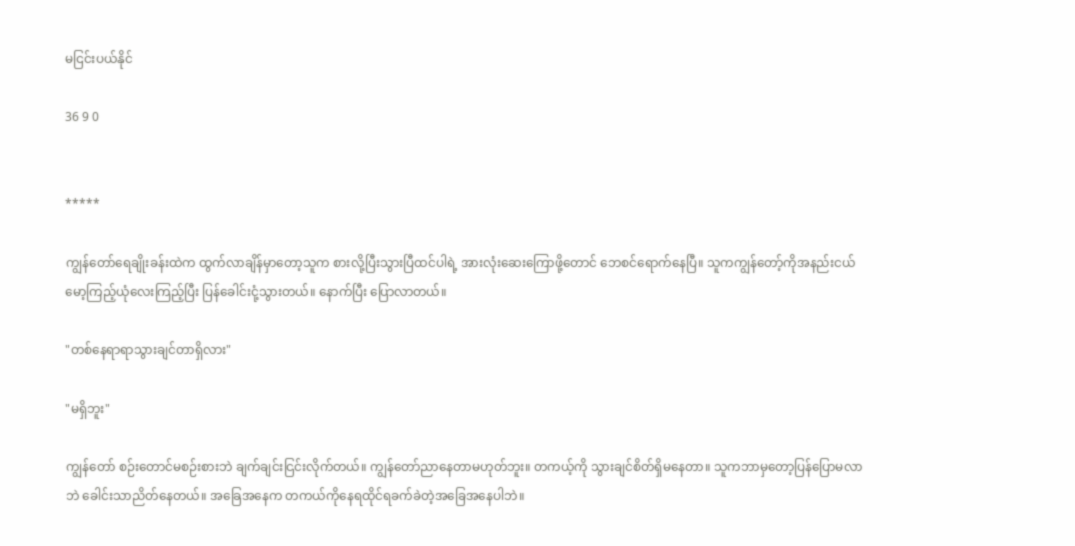မငြင်းပယ်နိုင်

36 9 0


*****

ကျွန်တော်ရေချိုးခန်းထဲက ထွက်လာချိန်မှာတော့သူက စားလို့ပြီးသွားပြီထင်ပါရဲ့ အားလုံးဆေးကြောဖို့တောင် ဘေစင်ရောက်နေပြီ။ သူကကျွန်တော့်ကိုအနည်းငယ်မော့ကြည့်ယုံလေးကြည့်ပြီး ပြန်ခေါင်းငုံ့သွားတယ်။ နောက်ပြီး ပြောလာတယ်။

"တစ်နေရာရာသွားချင်တာရှိလား"

"မရှိဘူး"

ကျွန်တော် စဉ်းတောင်မစဉ်းစားဘဲ ချက်ချင်းငြင်းလိုက်တယ်။ ကျွန်တော်ညာနေတာမဟုတ်ဘူး။ တကယ့်ကို သွားချင်စိတ်ရှိမနေတာ။ သူကဘာမှတော့ပြန်ပြောမလာဘဲ ခေါင်းသာညိတ်နေတယ်။ အခြေအနေက တကယ်ကိုနေရထိုင်ရခက်ခဲတဲ့အခြေအနေပါဘဲ။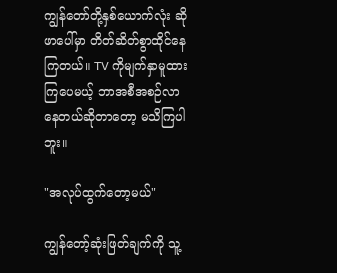ကျွန်တော်တို့နှစ်ယောက်လုံး ဆိုဖာပေါ်မှာ တိတ်ဆိတ်စွာထိုင်နေကြတယ်။ TV ကိုမျက်နှာမူထားကြပေမယ့် ဘာအစီအစဉ်လာနေတယ်ဆိုတာတော့ မသိကြပါဘူး။

"အလုပ်ထွက်တော့မယ်"

ကျွန်တော့်ဆုံးဖြတ်ချက်ကို သူ့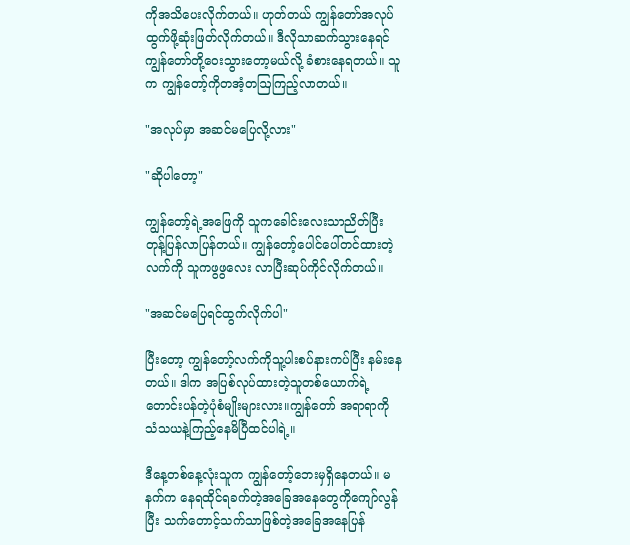ကိုအသိပေးလိုက်တယ်။ ဟုတ်တယ် ကျွန်တော်အလုပ်ထွက်ဖို့ဆုံးဖြတ်လိုက်တယ်။ ဒီလိုသာဆက်သွားနေရင် ကျွန်တော်တို့ဝေးသွားတော့မယ်လို့ ခံစားနေရတယ်။ သူက ကျွန်တော့်ကိုတအံ့တဩကြည့်လာတယ်။

"အလုပ်မှာ အဆင်မပြေလို့လား"

"ဆိုပါတော့"

ကျွန်တော့်ရဲ့အဖြေကို သူကခေါင်းလေးသာညိတ်ပြီး တုန့်ပြန်လာပြန်တယ်။ ကျွန်တော့်ပေါင်ပေါ်တင်ထားတဲ့လက်ကို သူကဖွဖွလေး လာပြီးဆုပ်ကိုင်လိုက်တယ်။

"အဆင်မပြေရင်ထွက်လိုက်ပါ"

ပြီးတော့ ကျွန်တော့်လက်ကိုသူ့ပါးစပ်နားကပ်ပြီး နမ်းနေတယ်။ ဒါက အပြစ်လုပ်ထားတဲ့သူတစ်ယောက်ရဲ့ တောင်းပန်တဲ့ပုံစံမျိုးများလား။ကျွန်တော် အရာရာကို သံသယနဲ့ကြည့်နေမိပြီထင်ပါရဲ့။

ဒီနေ့တစ်နေ့လုံးသူက ကျွန်တော့်ဘေးမှရှိနေတယ်။ မနက်က နေရထိုင်ရခက်တဲ့အခြေအနေတွေကိုကျော်လွန်ပြီး သက်တောင့်သက်သာဖြစ်တဲ့အခြေအနေပြန်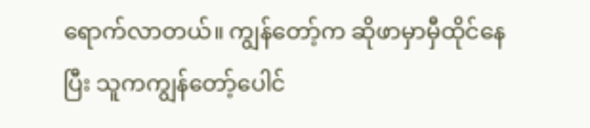ရောက်လာတယ်။ ကျွန်တော့်က ဆိုဖာမှာမှီထိုင်နေပြီး သူကကျွန်တော့်ပေါင်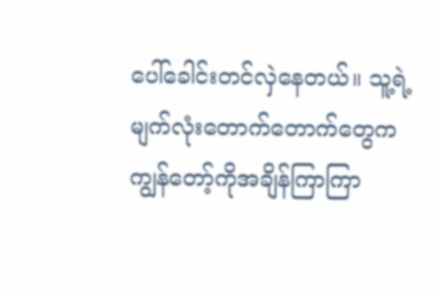ပေါ်ခေါင်းတင်လှဲနေတယ်။ သူ့ရဲ့မျက်လုံးတောက်တောက်တွေက ကျွန်တော့်ကိုအချိန်ကြာကြာ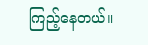ကြည့်နေတယ်။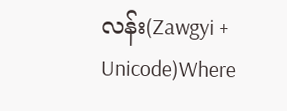လန်း(Zawgyi + Unicode)Where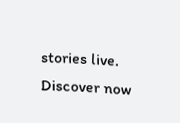stories live. Discover now